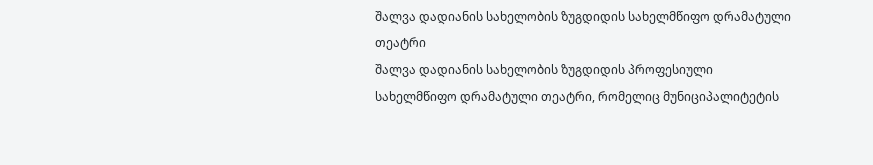შალვა დადიანის სახელობის ზუგდიდის სახელმწიფო დრამატული თეატრი
შალვა დადიანის სახელობის ზუგდიდის პროფესიული სახელმწიფო დრამატული თეატრი, რომელიც მუნიციპალიტეტის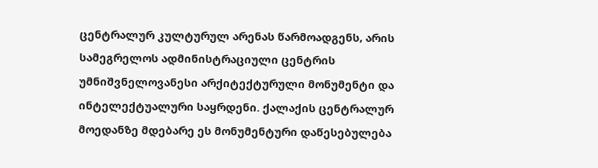ცენტრალურ კულტურულ არენას წარმოადგენს, არის სამეგრელოს ადმინისტრაციული ცენტრის უმნიშვნელოვანესი არქიტექტურული მონუმენტი და ინტელექტუალური საყრდენი. ქალაქის ცენტრალურ მოედანზე მდებარე ეს მონუმენტური დაწესებულება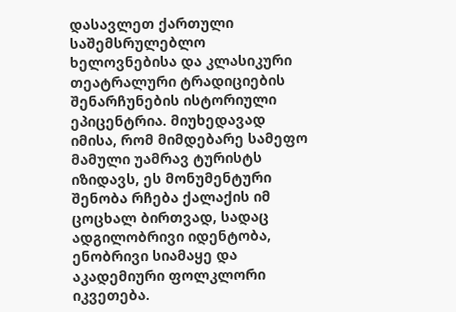დასავლეთ ქართული საშემსრულებლო ხელოვნებისა და კლასიკური თეატრალური ტრადიციების შენარჩუნების ისტორიული ეპიცენტრია. მიუხედავად იმისა, რომ მიმდებარე სამეფო მამული უამრავ ტურისტს იზიდავს, ეს მონუმენტური შენობა რჩება ქალაქის იმ ცოცხალ ბირთვად, სადაც ადგილობრივი იდენტობა, ენობრივი სიამაყე და აკადემიური ფოლკლორი იკვეთება.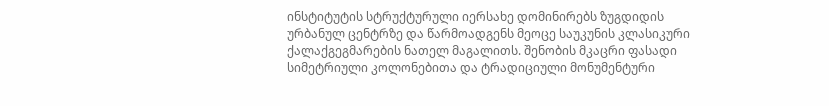ინსტიტუტის სტრუქტურული იერსახე დომინირებს ზუგდიდის ურბანულ ცენტრზე და წარმოადგენს მეოცე საუკუნის კლასიკური ქალაქგეგმარების ნათელ მაგალითს. შენობის მკაცრი ფასადი სიმეტრიული კოლონებითა და ტრადიციული მონუმენტური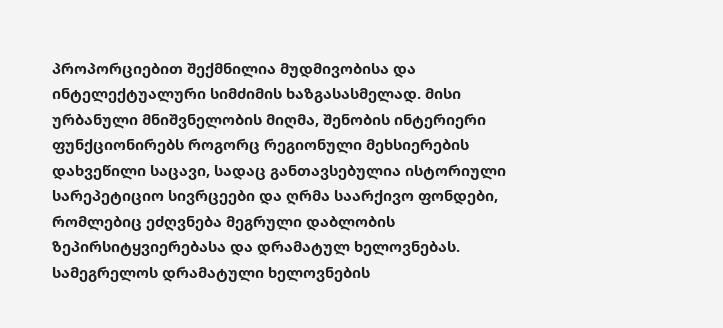პროპორციებით შექმნილია მუდმივობისა და ინტელექტუალური სიმძიმის ხაზგასასმელად. მისი ურბანული მნიშვნელობის მიღმა, შენობის ინტერიერი ფუნქციონირებს როგორც რეგიონული მეხსიერების დახვეწილი საცავი, სადაც განთავსებულია ისტორიული სარეპეტიციო სივრცეები და ღრმა საარქივო ფონდები, რომლებიც ეძღვნება მეგრული დაბლობის ზეპირსიტყვიერებასა და დრამატულ ხელოვნებას.
სამეგრელოს დრამატული ხელოვნების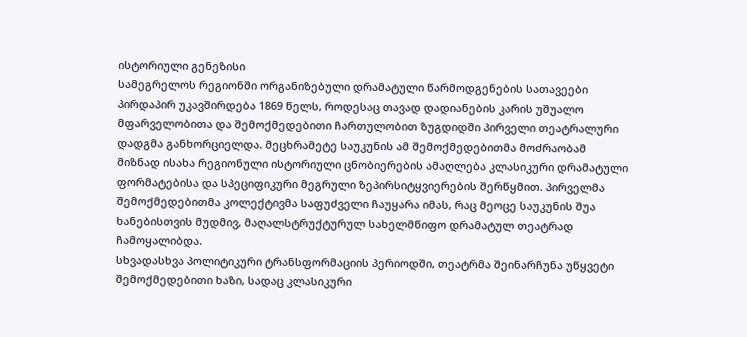ისტორიული გენეზისი
სამეგრელოს რეგიონში ორგანიზებული დრამატული წარმოდგენების სათავეები პირდაპირ უკავშირდება 1869 წელს, როდესაც თავად დადიანების კარის უშუალო მფარველობითა და შემოქმედებითი ჩართულობით ზუგდიდში პირველი თეატრალური დადგმა განხორციელდა. მეცხრამეტე საუკუნის ამ შემოქმედებითმა მოძრაობამ მიზნად ისახა რეგიონული ისტორიული ცნობიერების ამაღლება კლასიკური დრამატული ფორმატებისა და სპეციფიკური მეგრული ზეპირსიტყვიერების შერწყმით. პირველმა შემოქმედებითმა კოლექტივმა საფუძველი ჩაუყარა იმას, რაც მეოცე საუკუნის შუა ხანებისთვის მუდმივ, მაღალსტრუქტურულ სახელმწიფო დრამატულ თეატრად ჩამოყალიბდა.
სხვადასხვა პოლიტიკური ტრანსფორმაციის პერიოდში, თეატრმა შეინარჩუნა უწყვეტი შემოქმედებითი ხაზი, სადაც კლასიკური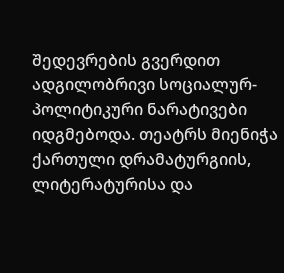შედევრების გვერდით ადგილობრივი სოციალურ-პოლიტიკური ნარატივები იდგმებოდა. თეატრს მიენიჭა ქართული დრამატურგიის, ლიტერატურისა და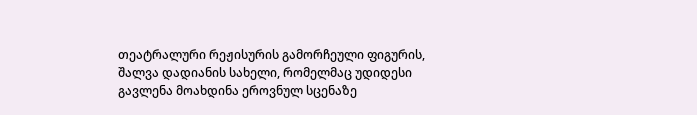თეატრალური რეჟისურის გამორჩეული ფიგურის, შალვა დადიანის სახელი, რომელმაც უდიდესი გავლენა მოახდინა ეროვნულ სცენაზე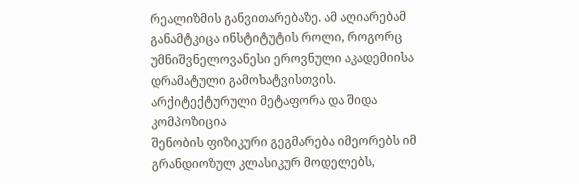რეალიზმის განვითარებაზე. ამ აღიარებამ განამტკიცა ინსტიტუტის როლი, როგორც უმნიშვნელოვანესი ეროვნული აკადემიისა დრამატული გამოხატვისთვის.
არქიტექტურული მეტაფორა და შიდა კომპოზიცია
შენობის ფიზიკური გეგმარება იმეორებს იმ გრანდიოზულ კლასიკურ მოდელებს,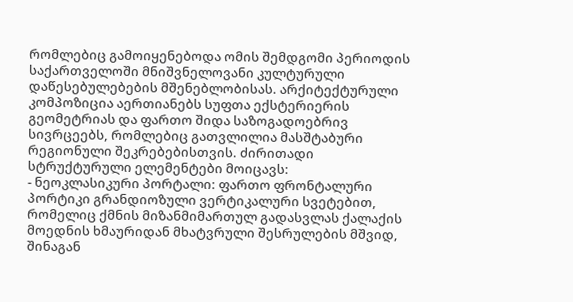რომლებიც გამოიყენებოდა ომის შემდგომი პერიოდის საქართველოში მნიშვნელოვანი კულტურული დაწესებულებების მშენებლობისას. არქიტექტურული კომპოზიცია აერთიანებს სუფთა ექსტერიერის გეომეტრიას და ფართო შიდა საზოგადოებრივ სივრცეებს, რომლებიც გათვლილია მასშტაბური რეგიონული შეკრებებისთვის. ძირითადი სტრუქტურული ელემენტები მოიცავს:
- ნეოკლასიკური პორტალი: ფართო ფრონტალური პორტიკი გრანდიოზული ვერტიკალური სვეტებით, რომელიც ქმნის მიზანმიმართულ გადასვლას ქალაქის მოედნის ხმაურიდან მხატვრული შესრულების მშვიდ, შინაგან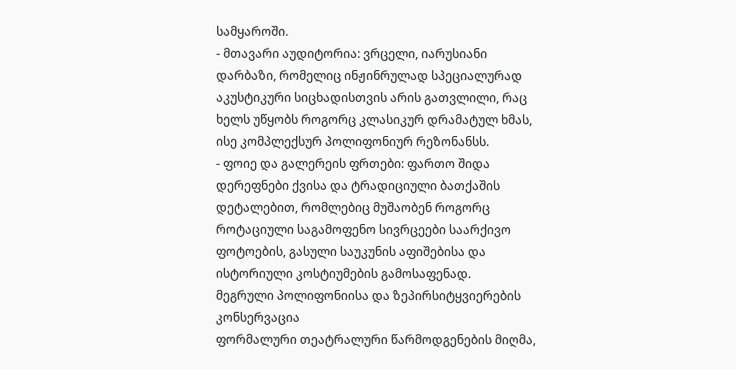სამყაროში.
- მთავარი აუდიტორია: ვრცელი, იარუსიანი დარბაზი, რომელიც ინჟინრულად სპეციალურად აკუსტიკური სიცხადისთვის არის გათვლილი, რაც ხელს უწყობს როგორც კლასიკურ დრამატულ ხმას, ისე კომპლექსურ პოლიფონიურ რეზონანსს.
- ფოიე და გალერეის ფრთები: ფართო შიდა დერეფნები ქვისა და ტრადიციული ბათქაშის დეტალებით, რომლებიც მუშაობენ როგორც როტაციული საგამოფენო სივრცეები საარქივო ფოტოების, გასული საუკუნის აფიშებისა და ისტორიული კოსტიუმების გამოსაფენად.
მეგრული პოლიფონიისა და ზეპირსიტყვიერების კონსერვაცია
ფორმალური თეატრალური წარმოდგენების მიღმა,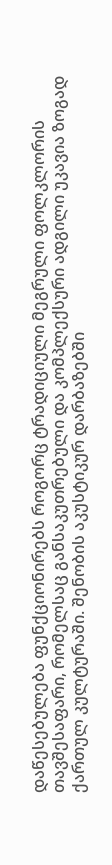დაწესებულება ფუნქციონირებს როგორც ტრადიციული მეგრული ფოლკლორის თავშესაფარი, რომელსაც განსაკუთრებული და კომპლექსური ადგილი უკავია ზოგად ქართულ კულტურაში. შენობის აკუსტიკურ დარბაზებში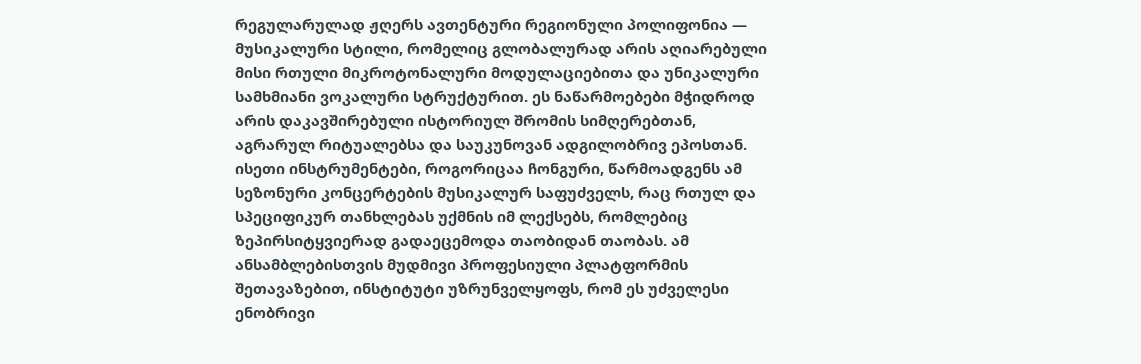რეგულარულად ჟღერს ავთენტური რეგიონული პოლიფონია — მუსიკალური სტილი, რომელიც გლობალურად არის აღიარებული მისი რთული მიკროტონალური მოდულაციებითა და უნიკალური სამხმიანი ვოკალური სტრუქტურით. ეს ნაწარმოებები მჭიდროდ არის დაკავშირებული ისტორიულ შრომის სიმღერებთან, აგრარულ რიტუალებსა და საუკუნოვან ადგილობრივ ეპოსთან.
ისეთი ინსტრუმენტები, როგორიცაა ჩონგური, წარმოადგენს ამ სეზონური კონცერტების მუსიკალურ საფუძველს, რაც რთულ და სპეციფიკურ თანხლებას უქმნის იმ ლექსებს, რომლებიც ზეპირსიტყვიერად გადაეცემოდა თაობიდან თაობას. ამ ანსამბლებისთვის მუდმივი პროფესიული პლატფორმის შეთავაზებით, ინსტიტუტი უზრუნველყოფს, რომ ეს უძველესი ენობრივი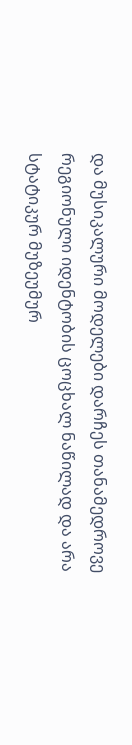და მუსიკალური მოდელები დარჩეს თანამედროვე რეგიონული იდენტობის ცოცხალ ნაწილად და არა სტატიკურ მუზეუმურ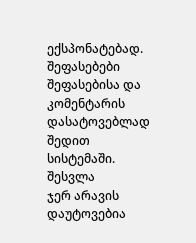ექსპონატებად.
შეფასებები
შეფასებისა და კომენტარის დასატოვებლად შედით სისტემაში. შესვლა
ჯერ არავის დაუტოვებია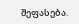შეფასება.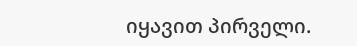იყავით პირველი.